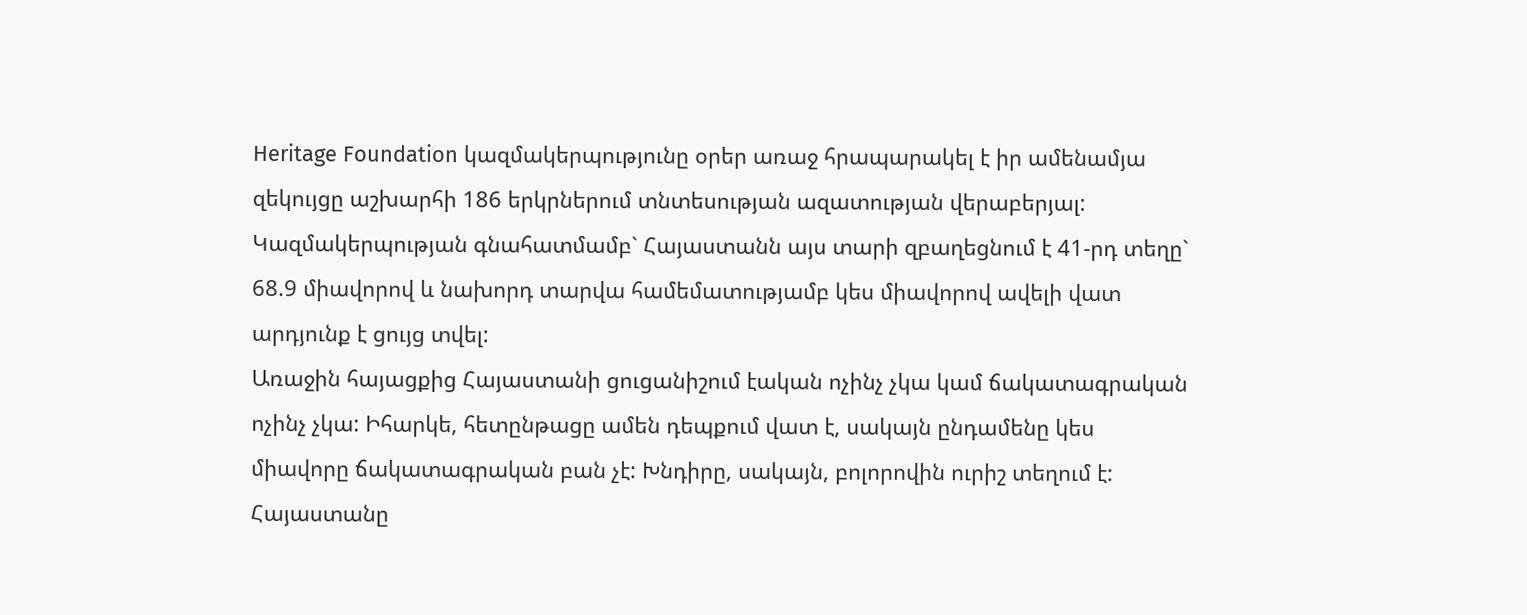Heritage Foundation կազմակերպությունը օրեր առաջ հրապարակել է իր ամենամյա զեկույցը աշխարհի 186 երկրներում տնտեսության ազատության վերաբերյալ: Կազմակերպության գնահատմամբ` Հայաստանն այս տարի զբաղեցնում է 41-րդ տեղը` 68.9 միավորով և նախորդ տարվա համեմատությամբ կես միավորով ավելի վատ արդյունք է ցույց տվել:
Առաջին հայացքից Հայաստանի ցուցանիշում էական ոչինչ չկա կամ ճակատագրական ոչինչ չկա: Իհարկե, հետընթացը ամեն դեպքում վատ է, սակայն ընդամենը կես միավորը ճակատագրական բան չէ: Խնդիրը, սակայն, բոլորովին ուրիշ տեղում է: Հայաստանը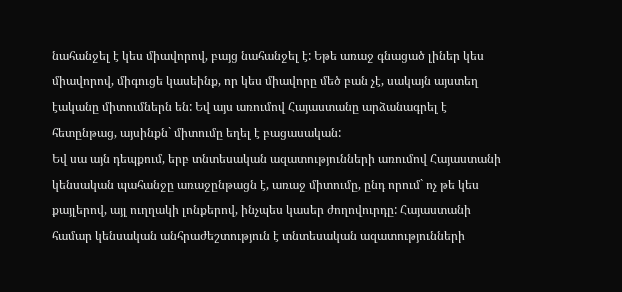նահանջել է կես միավորով, բայց նահանջել է: Եթե առաջ գնացած լիներ կես միավորով, միգուցե կասեինք, որ կես միավորը մեծ բան չէ, սակայն այստեղ էականը միտումներն են: Եվ այս առումով Հայաստանը արձանագրել է հետընթաց, այսինքն` միտումը եղել է բացասական:
Եվ սա այն դեպքում, երբ տնտեսական ազատությունների առումով Հայաստանի կենսական պահանջը առաջընթացն է, առաջ միտումը, ընդ որում` ոչ թե կես քայլերով, այլ ուղղակի լոնքերով, ինչպես կասեր ժողովուրդը: Հայաստանի համար կենսական անհրաժեշտություն է տնտեսական ազատությունների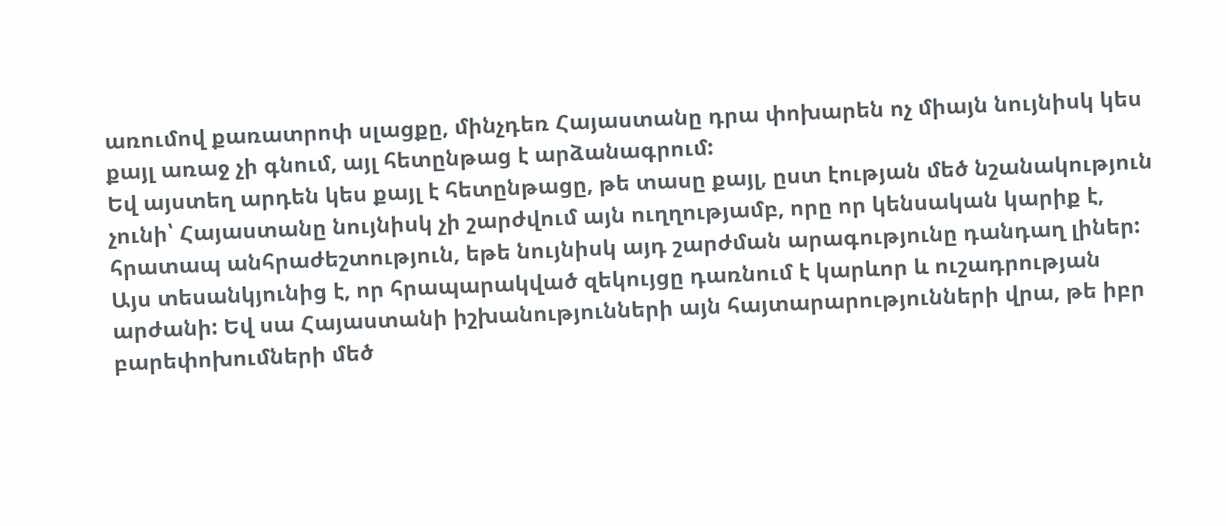առումով քառատրոփ սլացքը, մինչդեռ Հայաստանը դրա փոխարեն ոչ միայն նույնիսկ կես քայլ առաջ չի գնում, այլ հետընթաց է արձանագրում:
Եվ այստեղ արդեն կես քայլ է հետընթացը, թե տասը քայլ, ըստ էության մեծ նշանակություն չունի՝ Հայաստանը նույնիսկ չի շարժվում այն ուղղությամբ, որը որ կենսական կարիք է, հրատապ անհրաժեշտություն, եթե նույնիսկ այդ շարժման արագությունը դանդաղ լիներ: Այս տեսանկյունից է, որ հրապարակված զեկույցը դառնում է կարևոր և ուշադրության արժանի: Եվ սա Հայաստանի իշխանությունների այն հայտարարությունների վրա, թե իբր բարեփոխումների մեծ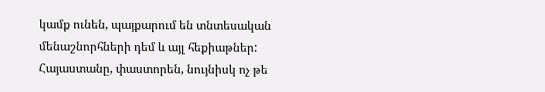կամք ունեն, պայքարում են տնտեսական մենաշնորհների դեմ և այլ հեքիաթներ:
Հայաստանը, փաստորեն, նույնիսկ ոչ թե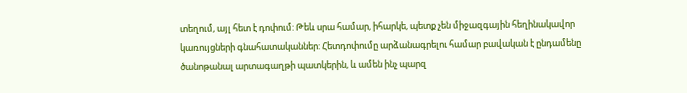տեղում, այլ հետ է դոփում: Թեև սրա համար, իհարկե, պետք չեն միջազգային հեղինակավոր կառույցների գնահատականներ: Հետդոփումը արձանագրելու համար բավական է ընդամենը ծանոթանալ արտագաղթի պատկերին, և ամեն ինչ պարզ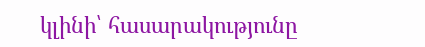կլինի՝ հասարակությունը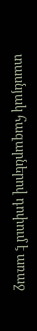տասնյակ հազարներով դոփում է առաջ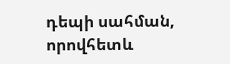դեպի սահման, որովհետև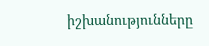իշխանությունները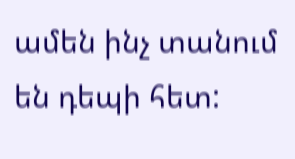ամեն ինչ տանում են դեպի հետ: